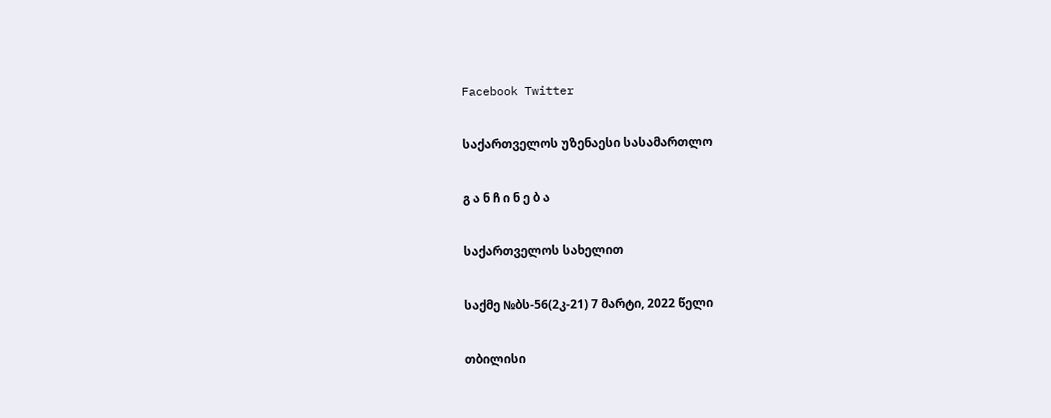Facebook Twitter

საქართველოს უზენაესი სასამართლო

გ ა ნ ჩ ი ნ ე ბ ა

საქართველოს სახელით

საქმე №ბს-56(2კ-21) 7 მარტი, 2022 წელი

თბილისი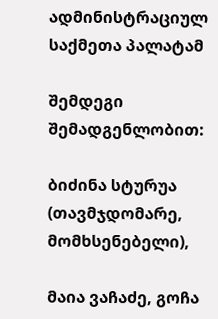ადმინისტრაციულ საქმეთა პალატამ

შემდეგი შემადგენლობით:

ბიძინა სტურუა (თავმჯდომარე, მომხსენებელი),

მაია ვაჩაძე, გოჩა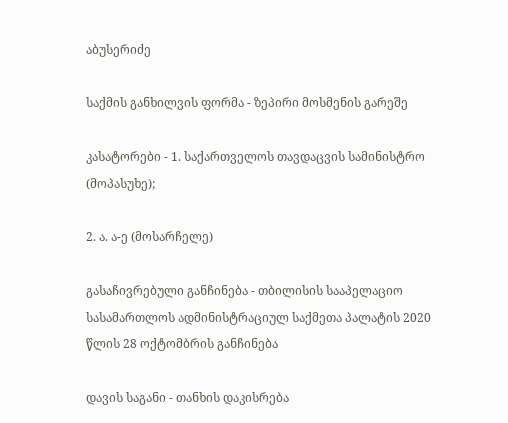აბუსერიძე

საქმის განხილვის ფორმა - ზეპირი მოსმენის გარეშე

კასატორები - 1. საქართველოს თავდაცვის სამინისტრო (მოპასუხე);

2. ა. ა-ე (მოსარჩელე)

გასაჩივრებული განჩინება - თბილისის სააპელაციო სასამართლოს ადმინისტრაციულ საქმეთა პალატის 2020 წლის 28 ოქტომბრის განჩინება

დავის საგანი - თანხის დაკისრება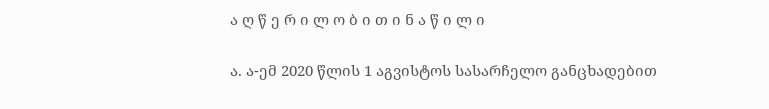ა ღ წ ე რ ი ლ ო ბ ი თ ი ნ ა წ ი ლ ი

ა. ა-ემ 2020 წლის 1 აგვისტოს სასარჩელო განცხადებით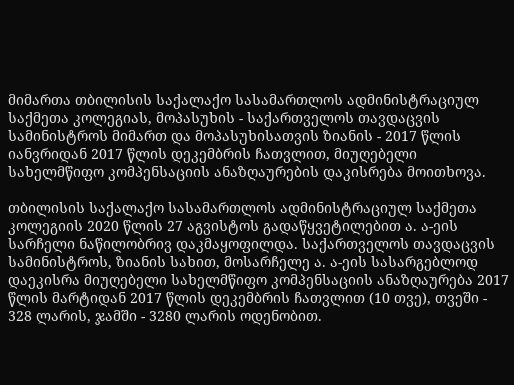მიმართა თბილისის საქალაქო სასამართლოს ადმინისტრაციულ საქმეთა კოლეგიას, მოპასუხის - საქართველოს თავდაცვის სამინისტროს მიმართ და მოპასუხისათვის ზიანის - 2017 წლის იანვრიდან 2017 წლის დეკემბრის ჩათვლით, მიუღებელი სახელმწიფო კომპენსაციის ანაზღაურების დაკისრება მოითხოვა.

თბილისის საქალაქო სასამართლოს ადმინისტრაციულ საქმეთა კოლეგიის 2020 წლის 27 აგვისტოს გადაწყვეტილებით ა. ა-ეის სარჩელი ნაწილობრივ დაკმაყოფილდა. საქართველოს თავდაცვის სამინისტროს, ზიანის სახით, მოსარჩელე ა. ა-ეის სასარგებლოდ დაეკისრა მიუღებელი სახელმწიფო კომპენსაციის ანაზღაურება 2017 წლის მარტიდან 2017 წლის დეკემბრის ჩათვლით (10 თვე), თვეში - 328 ლარის, ჯამში - 3280 ლარის ოდენობით.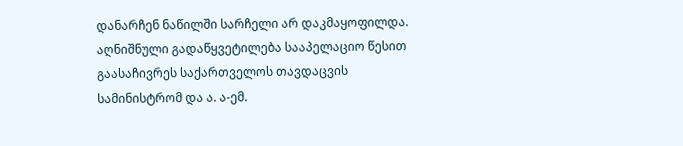დანარჩენ ნაწილში სარჩელი არ დაკმაყოფილდა. აღნიშნული გადაწყვეტილება სააპელაციო წესით გაასაჩივრეს საქართველოს თავდაცვის სამინისტრომ და ა. ა-ემ.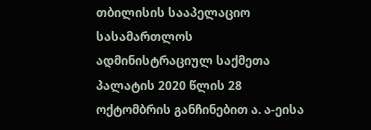თბილისის სააპელაციო სასამართლოს ადმინისტრაციულ საქმეთა პალატის 2020 წლის 28 ოქტომბრის განჩინებით ა. ა-ეისა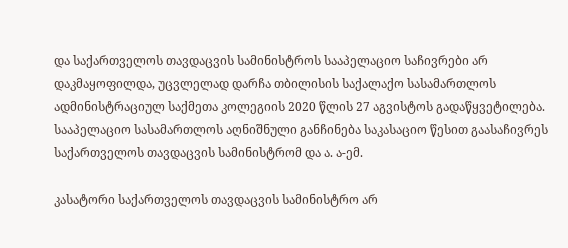და საქართველოს თავდაცვის სამინისტროს სააპელაციო საჩივრები არ დაკმაყოფილდა, უცვლელად დარჩა თბილისის საქალაქო სასამართლოს ადმინისტრაციულ საქმეთა კოლეგიის 2020 წლის 27 აგვისტოს გადაწყვეტილება. სააპელაციო სასამართლოს აღნიშნული განჩინება საკასაციო წესით გაასაჩივრეს საქართველოს თავდაცვის სამინისტრომ და ა. ა-ემ.

კასატორი საქართველოს თავდაცვის სამინისტრო არ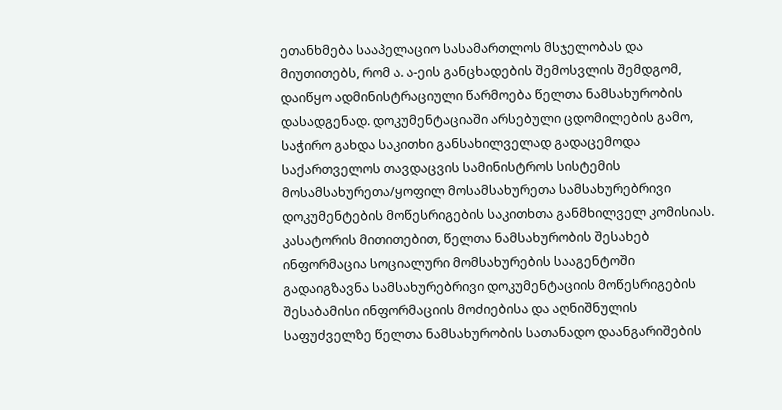ეთანხმება სააპელაციო სასამართლოს მსჯელობას და მიუთითებს, რომ ა. ა-ეის განცხადების შემოსვლის შემდგომ, დაიწყო ადმინისტრაციული წარმოება წელთა ნამსახურობის დასადგენად. დოკუმენტაციაში არსებული ცდომილების გამო, საჭირო გახდა საკითხი განსახილველად გადაცემოდა საქართველოს თავდაცვის სამინისტროს სისტემის მოსამსახურეთა/ყოფილ მოსამსახურეთა სამსახურებრივი დოკუმენტების მოწესრიგების საკითხთა განმხილველ კომისიას. კასატორის მითითებით, წელთა ნამსახურობის შესახებ ინფორმაცია სოციალური მომსახურების სააგენტოში გადაიგზავნა სამსახურებრივი დოკუმენტაციის მოწესრიგების შესაბამისი ინფორმაციის მოძიებისა და აღნიშნულის საფუძველზე წელთა ნამსახურობის სათანადო დაანგარიშების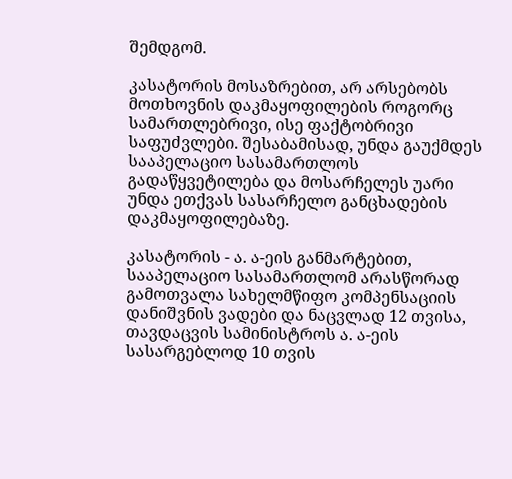შემდგომ.

კასატორის მოსაზრებით, არ არსებობს მოთხოვნის დაკმაყოფილების როგორც სამართლებრივი, ისე ფაქტობრივი საფუძვლები. შესაბამისად, უნდა გაუქმდეს სააპელაციო სასამართლოს გადაწყვეტილება და მოსარჩელეს უარი უნდა ეთქვას სასარჩელო განცხადების დაკმაყოფილებაზე.

კასატორის - ა. ა-ეის განმარტებით, სააპელაციო სასამართლომ არასწორად გამოთვალა სახელმწიფო კომპენსაციის დანიშვნის ვადები და ნაცვლად 12 თვისა, თავდაცვის სამინისტროს ა. ა-ეის სასარგებლოდ 10 თვის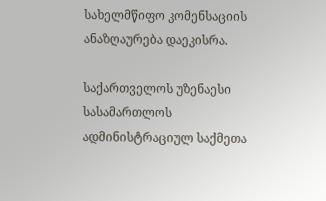სახელმწიფო კომენსაციის ანაზღაურება დაეკისრა.

საქართველოს უზენაესი სასამართლოს ადმინისტრაციულ საქმეთა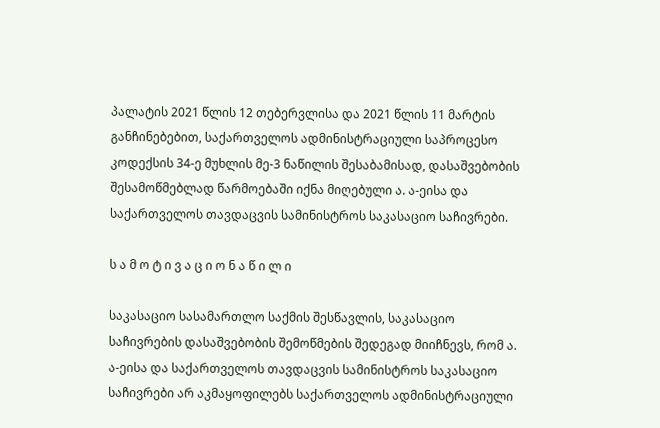პალატის 2021 წლის 12 თებერვლისა და 2021 წლის 11 მარტის განჩინებებით, საქართველოს ადმინისტრაციული საპროცესო კოდექსის 34-ე მუხლის მე-3 ნაწილის შესაბამისად, დასაშვებობის შესამოწმებლად წარმოებაში იქნა მიღებული ა. ა-ეისა და საქართველოს თავდაცვის სამინისტროს საკასაციო საჩივრები.

ს ა მ ო ტ ი ვ ა ც ი ო ნ ა წ ი ლ ი

საკასაციო სასამართლო საქმის შესწავლის, საკასაციო საჩივრების დასაშვებობის შემოწმების შედეგად მიიჩნევს, რომ ა. ა-ეისა და საქართველოს თავდაცვის სამინისტროს საკასაციო საჩივრები არ აკმაყოფილებს საქართველოს ადმინისტრაციული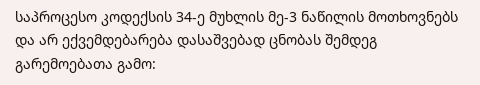საპროცესო კოდექსის 34-ე მუხლის მე-3 ნაწილის მოთხოვნებს და არ ექვემდებარება დასაშვებად ცნობას შემდეგ გარემოებათა გამო: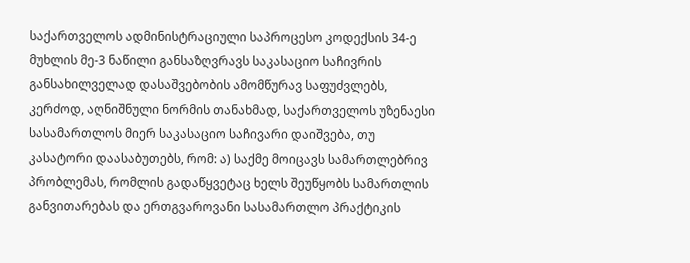საქართველოს ადმინისტრაციული საპროცესო კოდექსის 34-ე მუხლის მე-3 ნაწილი განსაზღვრავს საკასაციო საჩივრის განსახილველად დასაშვებობის ამომწურავ საფუძვლებს, კერძოდ, აღნიშნული ნორმის თანახმად, საქართველოს უზენაესი სასამართლოს მიერ საკასაციო საჩივარი დაიშვება, თუ კასატორი დაასაბუთებს, რომ: ა) საქმე მოიცავს სამართლებრივ პრობლემას, რომლის გადაწყვეტაც ხელს შეუწყობს სამართლის განვითარებას და ერთგვაროვანი სასამართლო პრაქტიკის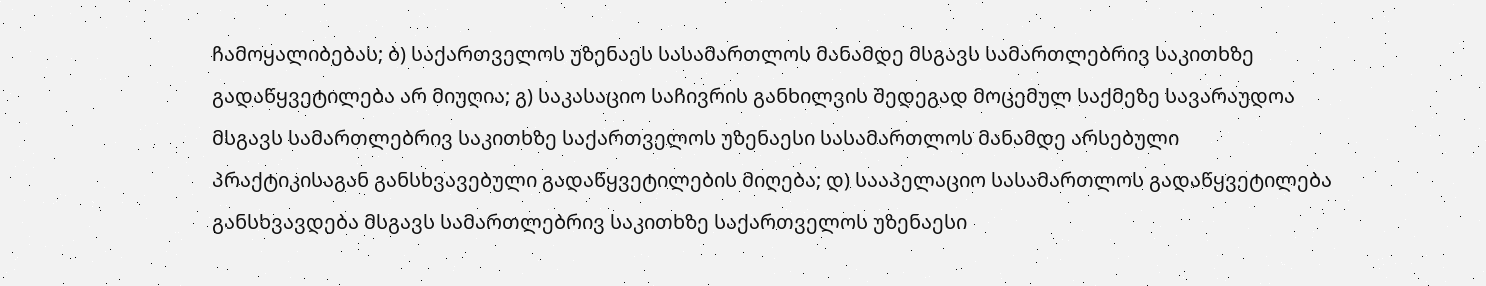ჩამოყალიბებას; ბ) საქართველოს უზენაეს სასამართლოს მანამდე მსგავს სამართლებრივ საკითხზე გადაწყვეტილება არ მიუღია; გ) საკასაციო საჩივრის განხილვის შედეგად მოცემულ საქმეზე სავარაუდოა მსგავს სამართლებრივ საკითხზე საქართველოს უზენაესი სასამართლოს მანამდე არსებული პრაქტიკისაგან განსხვავებული გადაწყვეტილების მიღება; დ) სააპელაციო სასამართლოს გადაწყვეტილება განსხვავდება მსგავს სამართლებრივ საკითხზე საქართველოს უზენაესი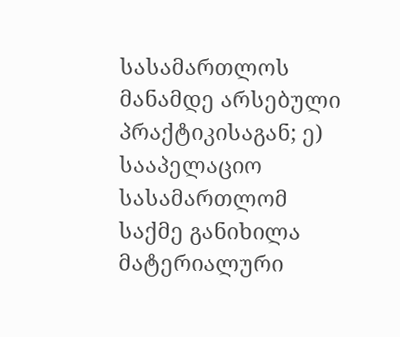სასამართლოს მანამდე არსებული პრაქტიკისაგან; ე) სააპელაციო სასამართლომ საქმე განიხილა მატერიალური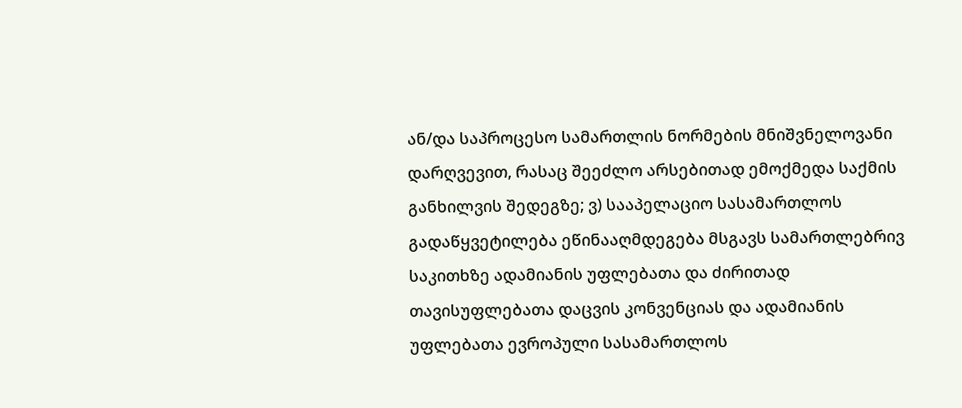ან/და საპროცესო სამართლის ნორმების მნიშვნელოვანი დარღვევით, რასაც შეეძლო არსებითად ემოქმედა საქმის განხილვის შედეგზე; ვ) სააპელაციო სასამართლოს გადაწყვეტილება ეწინააღმდეგება მსგავს სამართლებრივ საკითხზე ადამიანის უფლებათა და ძირითად თავისუფლებათა დაცვის კონვენციას და ადამიანის უფლებათა ევროპული სასამართლოს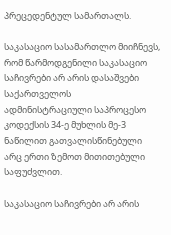პრეცედენტულ სამართალს.

საკასაციო სასამართლო მიიჩნევს, რომ წარმოდგენილი საკასაციო საჩივრები არ არის დასაშვები საქართველოს ადმინისტრაციული საპროცესო კოდექსის 34-ე მუხლის მე-3 ნაწილით გათვალისწინებული არც ერთი ზემოთ მითითებული საფუძვლით.

საკასაციო საჩივრები არ არის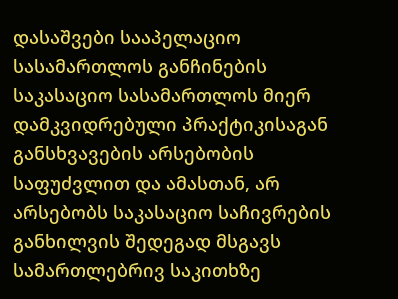დასაშვები სააპელაციო სასამართლოს განჩინების საკასაციო სასამართლოს მიერ დამკვიდრებული პრაქტიკისაგან განსხვავების არსებობის საფუძვლით და ამასთან, არ არსებობს საკასაციო საჩივრების განხილვის შედეგად მსგავს სამართლებრივ საკითხზე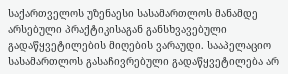საქართველოს უზენაესი სასამართლოს მანამდე არსებული პრაქტიკისაგან განსხვავებული გადაწყვეტილების მიღების ვარაუდი. სააპელაციო სასამართლოს გასაჩივრებული გადაწყვეტილება არ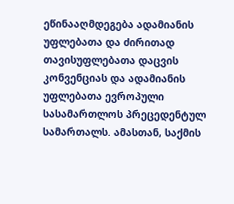ეწინააღმდეგება ადამიანის უფლებათა და ძირითად თავისუფლებათა დაცვის კონვენციას და ადამიანის უფლებათა ევროპული სასამართლოს პრეცედენტულ სამართალს. ამასთან, საქმის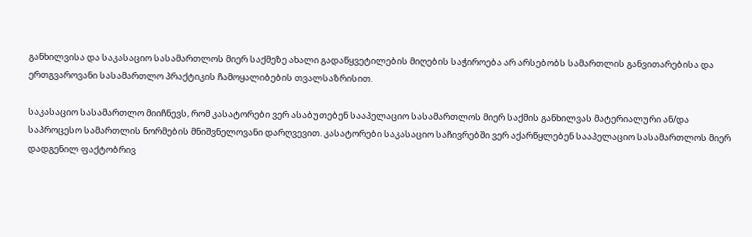განხილვისა და საკასაციო სასამართლოს მიერ საქმეზე ახალი გადაწყვეტილების მიღების საჭიროება არ არსებობს სამართლის განვითარებისა და ერთგვაროვანი სასამართლო პრაქტიკის ჩამოყალიბების თვალსაზრისით.

საკასაციო სასამართლო მიიჩნევს, რომ კასატორები ვერ ასაბუთებენ სააპელაციო სასამართლოს მიერ საქმის განხილვას მატერიალური ან/და საპროცესო სამართლის ნორმების მნიშვნელოვანი დარღვევით. კასატორები საკასაციო საჩივრებში ვერ აქარწყლებენ სააპელაციო სასამართლოს მიერ დადგენილ ფაქტობრივ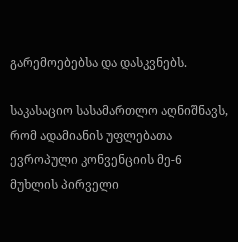გარემოებებსა და დასკვნებს.

საკასაციო სასამართლო აღნიშნავს, რომ ადამიანის უფლებათა ევროპული კონვენციის მე-6 მუხლის პირველი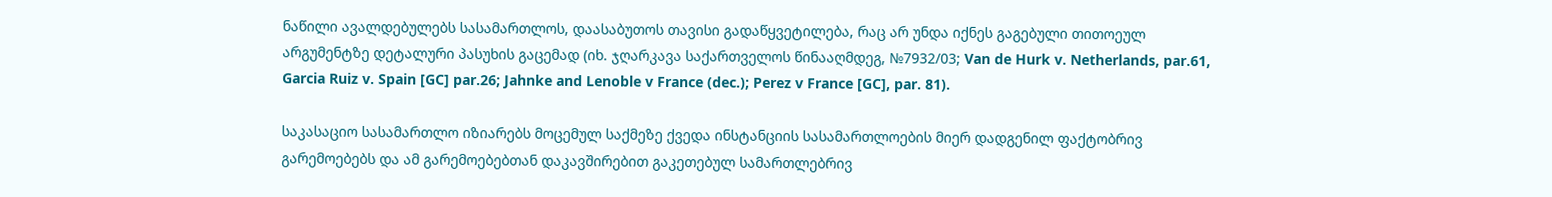ნაწილი ავალდებულებს სასამართლოს, დაასაბუთოს თავისი გადაწყვეტილება, რაც არ უნდა იქნეს გაგებული თითოეულ არგუმენტზე დეტალური პასუხის გაცემად (იხ. ჯღარკავა საქართველოს წინააღმდეგ, №7932/03; Van de Hurk v. Netherlands, par.61, Garcia Ruiz v. Spain [GC] par.26; Jahnke and Lenoble v France (dec.); Perez v France [GC], par. 81).

საკასაციო სასამართლო იზიარებს მოცემულ საქმეზე ქვედა ინსტანციის სასამართლოების მიერ დადგენილ ფაქტობრივ გარემოებებს და ამ გარემოებებთან დაკავშირებით გაკეთებულ სამართლებრივ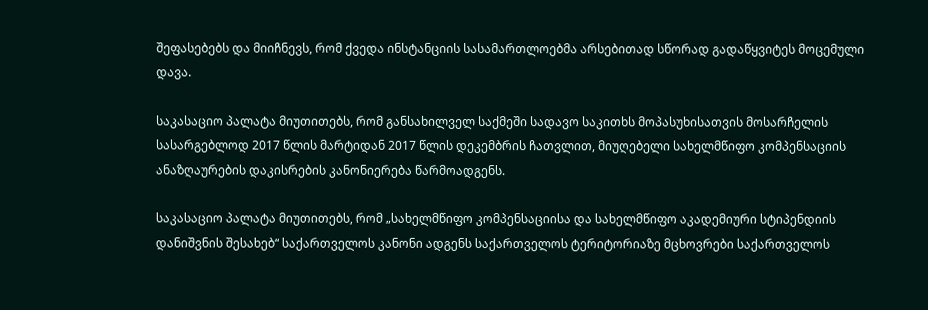შეფასებებს და მიიჩნევს, რომ ქვედა ინსტანციის სასამართლოებმა არსებითად სწორად გადაწყვიტეს მოცემული დავა.

საკასაციო პალატა მიუთითებს, რომ განსახილველ საქმეში სადავო საკითხს მოპასუხისათვის მოსარჩელის სასარგებლოდ 2017 წლის მარტიდან 2017 წლის დეკემბრის ჩათვლით, მიუღებელი სახელმწიფო კომპენსაციის ანაზღაურების დაკისრების კანონიერება წარმოადგენს.

საკასაციო პალატა მიუთითებს, რომ „სახელმწიფო კომპენსაციისა და სახელმწიფო აკადემიური სტიპენდიის დანიშვნის შესახებ“ საქართველოს კანონი ადგენს საქართველოს ტერიტორიაზე მცხოვრები საქართველოს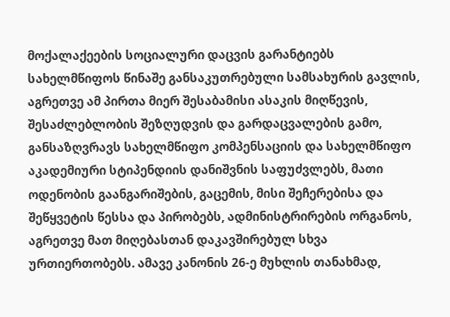მოქალაქეების სოციალური დაცვის გარანტიებს სახელმწიფოს წინაშე განსაკუთრებული სამსახურის გავლის, აგრეთვე ამ პირთა მიერ შესაბამისი ასაკის მიღწევის, შესაძლებლობის შეზღუდვის და გარდაცვალების გამო, განსაზღვრავს სახელმწიფო კომპენსაციის და სახელმწიფო აკადემიური სტიპენდიის დანიშვნის საფუძვლებს, მათი ოდენობის გაანგარიშების, გაცემის, მისი შეჩერებისა და შეწყვეტის წესსა და პირობებს, ადმინისტრირების ორგანოს, აგრეთვე მათ მიღებასთან დაკავშირებულ სხვა ურთიერთობებს. ამავე კანონის 26-ე მუხლის თანახმად,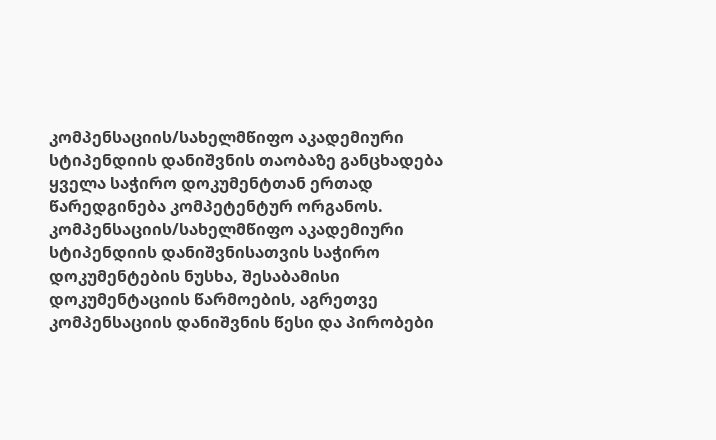კომპენსაციის/სახელმწიფო აკადემიური სტიპენდიის დანიშვნის თაობაზე განცხადება ყველა საჭირო დოკუმენტთან ერთად წარედგინება კომპეტენტურ ორგანოს. კომპენსაციის/სახელმწიფო აკადემიური სტიპენდიის დანიშვნისათვის საჭირო დოკუმენტების ნუსხა, შესაბამისი დოკუმენტაციის წარმოების, აგრეთვე კომპენსაციის დანიშვნის წესი და პირობები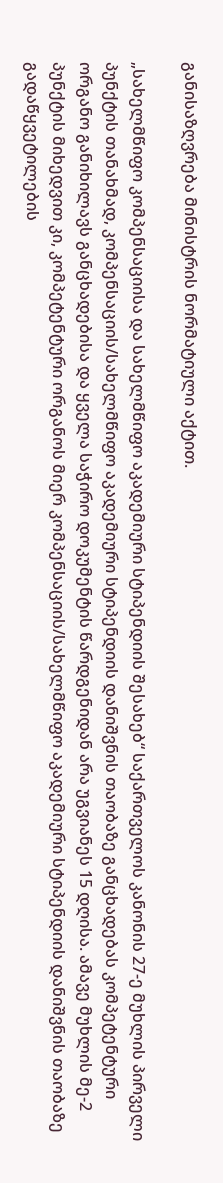განისაზღვრება მინისტრის ნორმატიული აქტით.

„სახელმწიფო კომპენსაციისა და სახელმწიფო აკადემიური სტიპენდიის შესახებ“ საქართველოს კანონის 27-ე მუხლის პირველი პუნქტის თანახმად, კომპენსაციის/სახელმწიფო აკადემიური სტიპენდიის დანიშვნის თაობაზე განცხადებას კომპეტენტური ორგანო განიხილავს განცხადებისა და ყველა საჭირო დოკუმენტის წარდგენიდან არა უგვიანეს 15 დღისა. ამავე მუხლის მე-2 პუნქტის მიხედვით კი, კომპეტენტური ორგანოს მიერ კომპენსაციის/სახელმწიფო აკადემიური სტიპენდიის დანიშვნის თაობაზე გადაწყვეტილების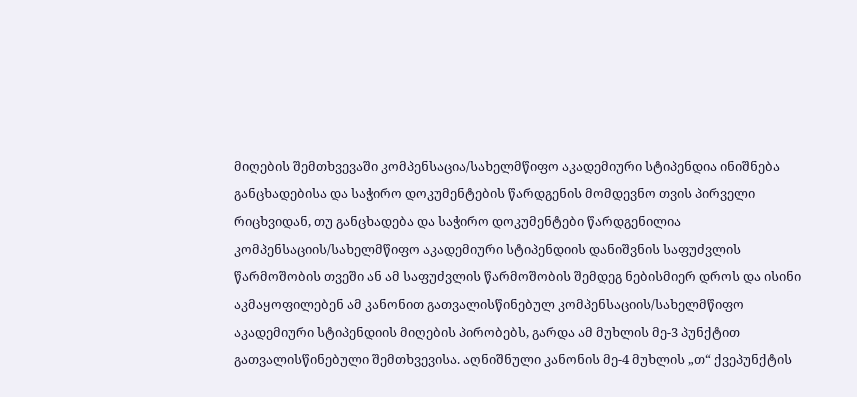მიღების შემთხვევაში კომპენსაცია/სახელმწიფო აკადემიური სტიპენდია ინიშნება განცხადებისა და საჭირო დოკუმენტების წარდგენის მომდევნო თვის პირველი რიცხვიდან, თუ განცხადება და საჭირო დოკუმენტები წარდგენილია კომპენსაციის/სახელმწიფო აკადემიური სტიპენდიის დანიშვნის საფუძვლის წარმოშობის თვეში ან ამ საფუძვლის წარმოშობის შემდეგ ნებისმიერ დროს და ისინი აკმაყოფილებენ ამ კანონით გათვალისწინებულ კომპენსაციის/სახელმწიფო აკადემიური სტიპენდიის მიღების პირობებს, გარდა ამ მუხლის მე-3 პუნქტით გათვალისწინებული შემთხვევისა. აღნიშნული კანონის მე-4 მუხლის „თ“ ქვეპუნქტის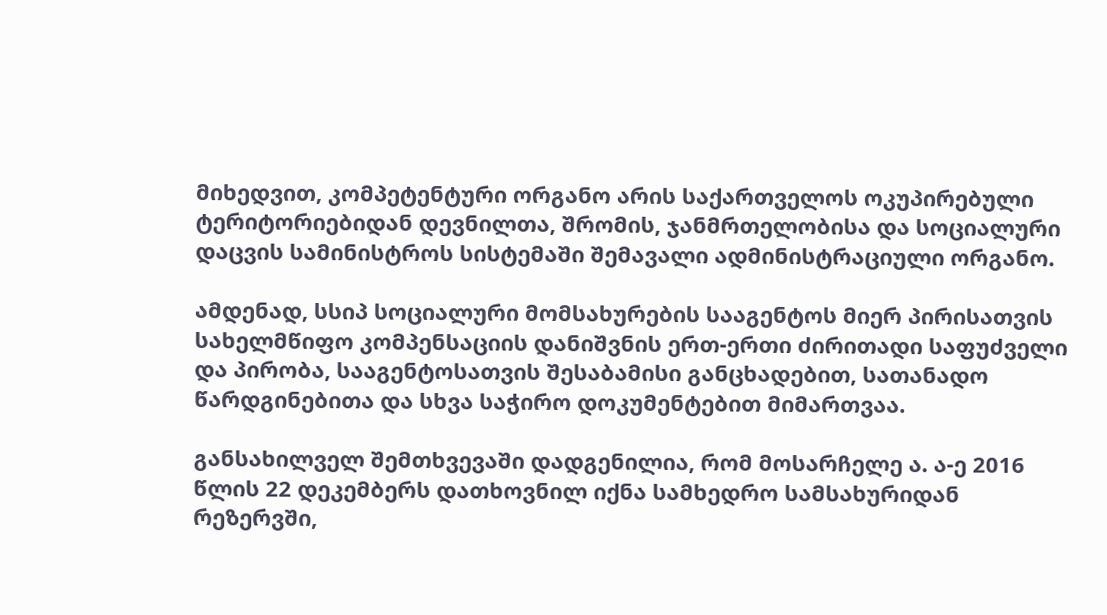მიხედვით, კომპეტენტური ორგანო არის საქართველოს ოკუპირებული ტერიტორიებიდან დევნილთა, შრომის, ჯანმრთელობისა და სოციალური დაცვის სამინისტროს სისტემაში შემავალი ადმინისტრაციული ორგანო.

ამდენად, სსიპ სოციალური მომსახურების სააგენტოს მიერ პირისათვის სახელმწიფო კომპენსაციის დანიშვნის ერთ-ერთი ძირითადი საფუძველი და პირობა, სააგენტოსათვის შესაბამისი განცხადებით, სათანადო წარდგინებითა და სხვა საჭირო დოკუმენტებით მიმართვაა.

განსახილველ შემთხვევაში დადგენილია, რომ მოსარჩელე ა. ა-ე 2016 წლის 22 დეკემბერს დათხოვნილ იქნა სამხედრო სამსახურიდან რეზერვში,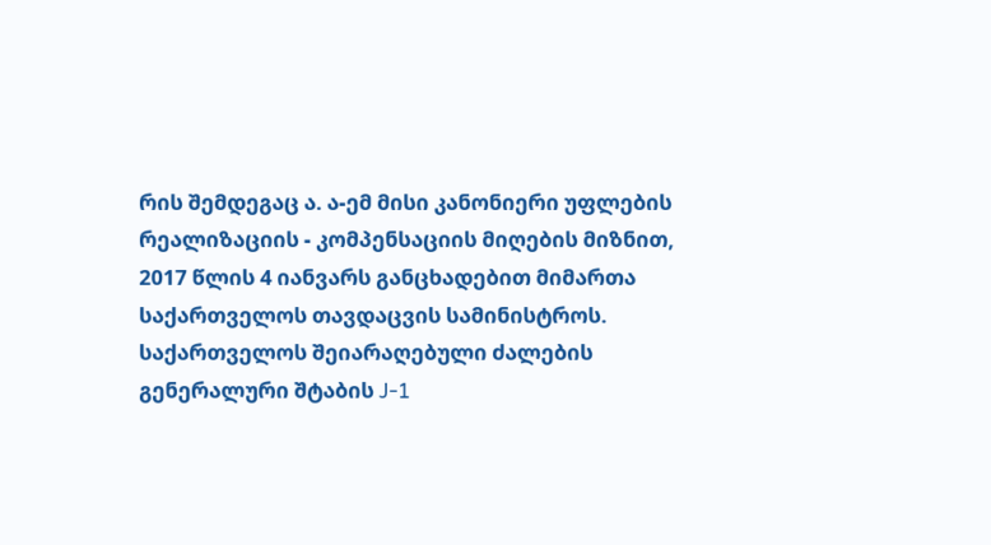რის შემდეგაც ა. ა-ემ მისი კანონიერი უფლების რეალიზაციის - კომპენსაციის მიღების მიზნით, 2017 წლის 4 იანვარს განცხადებით მიმართა საქართველოს თავდაცვის სამინისტროს. საქართველოს შეიარაღებული ძალების გენერალური შტაბის J-1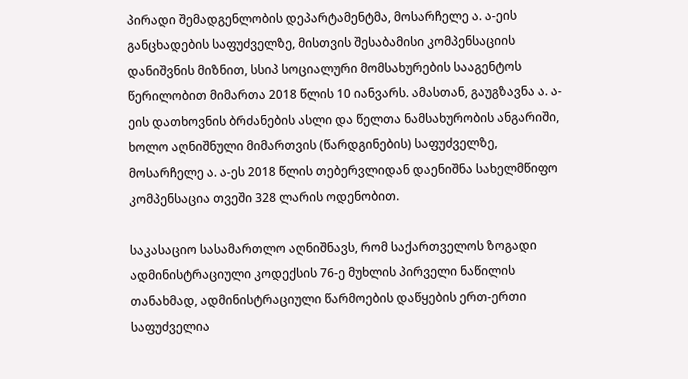პირადი შემადგენლობის დეპარტამენტმა, მოსარჩელე ა. ა-ეის განცხადების საფუძველზე, მისთვის შესაბამისი კომპენსაციის დანიშვნის მიზნით, სსიპ სოციალური მომსახურების სააგენტოს წერილობით მიმართა 2018 წლის 10 იანვარს. ამასთან, გაუგზავნა ა. ა-ეის დათხოვნის ბრძანების ასლი და წელთა ნამსახურობის ანგარიში, ხოლო აღნიშნული მიმართვის (წარდგინების) საფუძველზე, მოსარჩელე ა. ა-ეს 2018 წლის თებერვლიდან დაენიშნა სახელმწიფო კომპენსაცია თვეში 328 ლარის ოდენობით.

საკასაციო სასამართლო აღნიშნავს, რომ საქართველოს ზოგადი ადმინისტრაციული კოდექსის 76-ე მუხლის პირველი ნაწილის თანახმად, ადმინისტრაციული წარმოების დაწყების ერთ-ერთი საფუძველია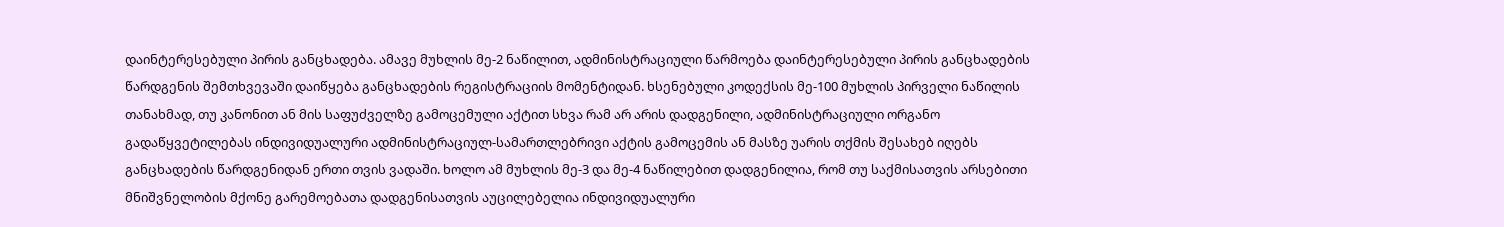დაინტერესებული პირის განცხადება. ამავე მუხლის მე-2 ნაწილით, ადმინისტრაციული წარმოება დაინტერესებული პირის განცხადების წარდგენის შემთხვევაში დაიწყება განცხადების რეგისტრაციის მომენტიდან. ხსენებული კოდექსის მე-100 მუხლის პირველი ნაწილის თანახმად, თუ კანონით ან მის საფუძველზე გამოცემული აქტით სხვა რამ არ არის დადგენილი, ადმინისტრაციული ორგანო გადაწყვეტილებას ინდივიდუალური ადმინისტრაციულ-სამართლებრივი აქტის გამოცემის ან მასზე უარის თქმის შესახებ იღებს განცხადების წარდგენიდან ერთი თვის ვადაში. ხოლო ამ მუხლის მე-3 და მე-4 ნაწილებით დადგენილია, რომ თუ საქმისათვის არსებითი მნიშვნელობის მქონე გარემოებათა დადგენისათვის აუცილებელია ინდივიდუალური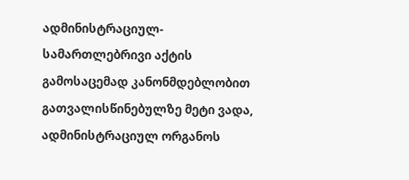ადმინისტრაციულ-სამართლებრივი აქტის გამოსაცემად კანონმდებლობით გათვალისწინებულზე მეტი ვადა, ადმინისტრაციულ ორგანოს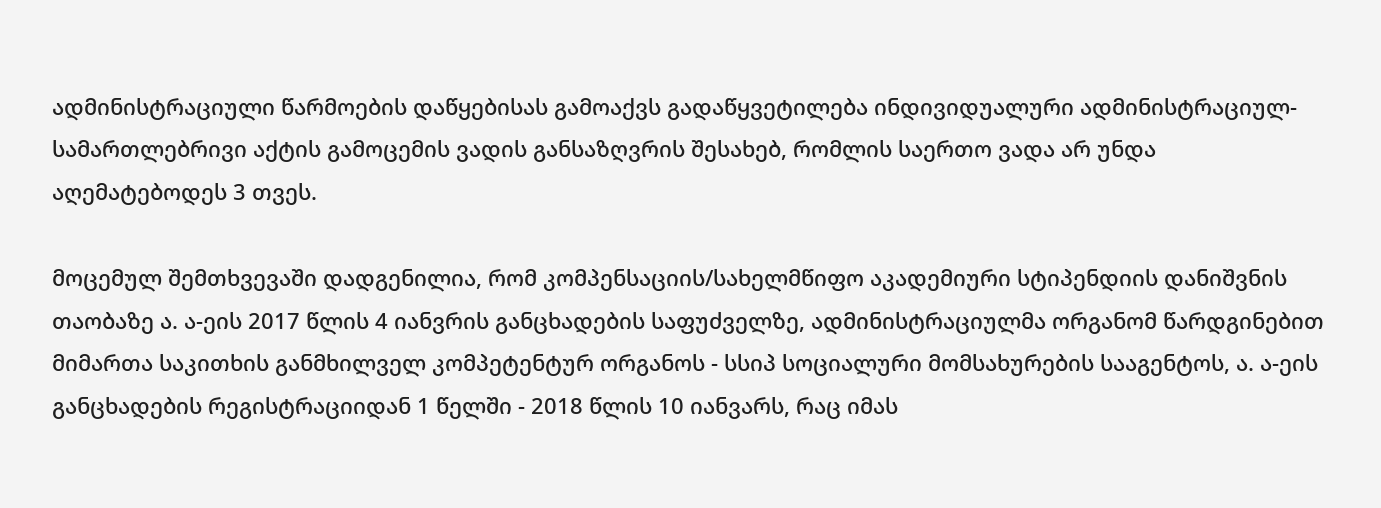ადმინისტრაციული წარმოების დაწყებისას გამოაქვს გადაწყვეტილება ინდივიდუალური ადმინისტრაციულ-სამართლებრივი აქტის გამოცემის ვადის განსაზღვრის შესახებ, რომლის საერთო ვადა არ უნდა აღემატებოდეს 3 თვეს.

მოცემულ შემთხვევაში დადგენილია, რომ კომპენსაციის/სახელმწიფო აკადემიური სტიპენდიის დანიშვნის თაობაზე ა. ა-ეის 2017 წლის 4 იანვრის განცხადების საფუძველზე, ადმინისტრაციულმა ორგანომ წარდგინებით მიმართა საკითხის განმხილველ კომპეტენტურ ორგანოს - სსიპ სოციალური მომსახურების სააგენტოს, ა. ა-ეის განცხადების რეგისტრაციიდან 1 წელში - 2018 წლის 10 იანვარს, რაც იმას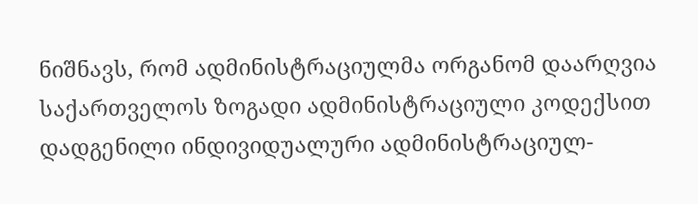ნიშნავს, რომ ადმინისტრაციულმა ორგანომ დაარღვია საქართველოს ზოგადი ადმინისტრაციული კოდექსით დადგენილი ინდივიდუალური ადმინისტრაციულ-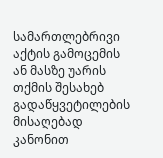სამართლებრივი აქტის გამოცემის ან მასზე უარის თქმის შესახებ გადაწყვეტილების მისაღებად კანონით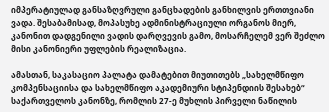იმპერატიულად განსაზღვრული განცხადების განხილვის ერთთვიანი ვადა. შესაბამისად, მოპასუხე ადმინისტრაციული ორგანოს მიერ, კანონით დადგენილი ვადის დარღვევის გამო, მოსარჩელემ ვერ შეძლო მისი კანონიერი უფლების რეალიზაცია.

ამასთან, საკასაციო პალატა დამატებით მიუთითებს „სახელმწიფო კომპენსაციისა და სახელმწიფო აკადემიური სტიპენდიის შესახებ“ საქართველოს კანონზე, რომლის 27-ე მუხლის პირველი ნაწილის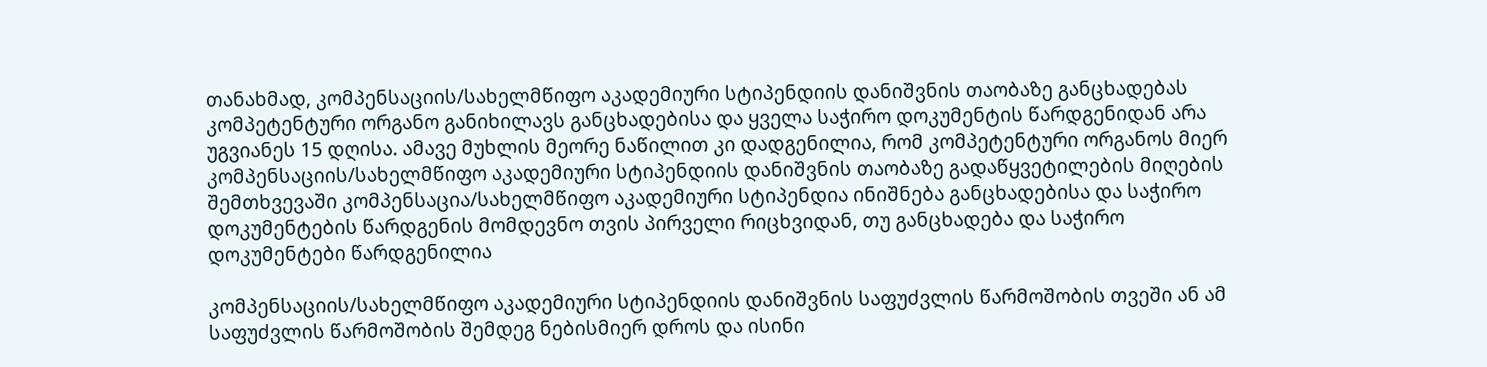თანახმად, კომპენსაციის/სახელმწიფო აკადემიური სტიპენდიის დანიშვნის თაობაზე განცხადებას კომპეტენტური ორგანო განიხილავს განცხადებისა და ყველა საჭირო დოკუმენტის წარდგენიდან არა უგვიანეს 15 დღისა. ამავე მუხლის მეორე ნაწილით კი დადგენილია, რომ კომპეტენტური ორგანოს მიერ კომპენსაციის/სახელმწიფო აკადემიური სტიპენდიის დანიშვნის თაობაზე გადაწყვეტილების მიღების შემთხვევაში კომპენსაცია/სახელმწიფო აკადემიური სტიპენდია ინიშნება განცხადებისა და საჭირო დოკუმენტების წარდგენის მომდევნო თვის პირველი რიცხვიდან, თუ განცხადება და საჭირო დოკუმენტები წარდგენილია

კომპენსაციის/სახელმწიფო აკადემიური სტიპენდიის დანიშვნის საფუძვლის წარმოშობის თვეში ან ამ საფუძვლის წარმოშობის შემდეგ ნებისმიერ დროს და ისინი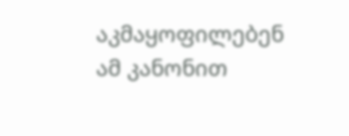აკმაყოფილებენ ამ კანონით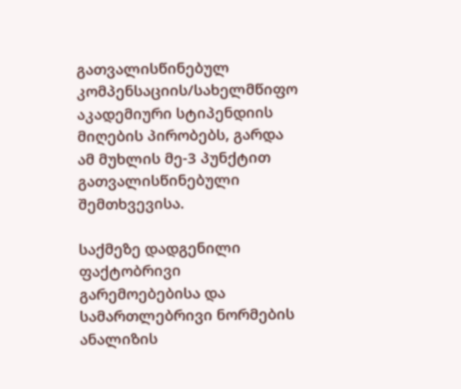გათვალისწინებულ კომპენსაციის/სახელმწიფო აკადემიური სტიპენდიის მიღების პირობებს, გარდა ამ მუხლის მე-3 პუნქტით გათვალისწინებული შემთხვევისა.

საქმეზე დადგენილი ფაქტობრივი გარემოებებისა და სამართლებრივი ნორმების ანალიზის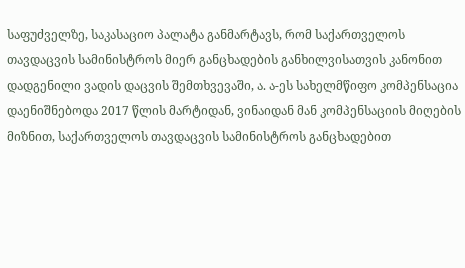საფუძველზე, საკასაციო პალატა განმარტავს, რომ საქართველოს თავდაცვის სამინისტროს მიერ განცხადების განხილვისათვის კანონით დადგენილი ვადის დაცვის შემთხვევაში, ა. ა-ეს სახელმწიფო კომპენსაცია დაენიშნებოდა 2017 წლის მარტიდან, ვინაიდან მან კომპენსაციის მიღების მიზნით, საქართველოს თავდაცვის სამინისტროს განცხადებით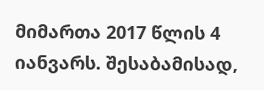მიმართა 2017 წლის 4 იანვარს. შესაბამისად,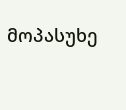მოპასუხე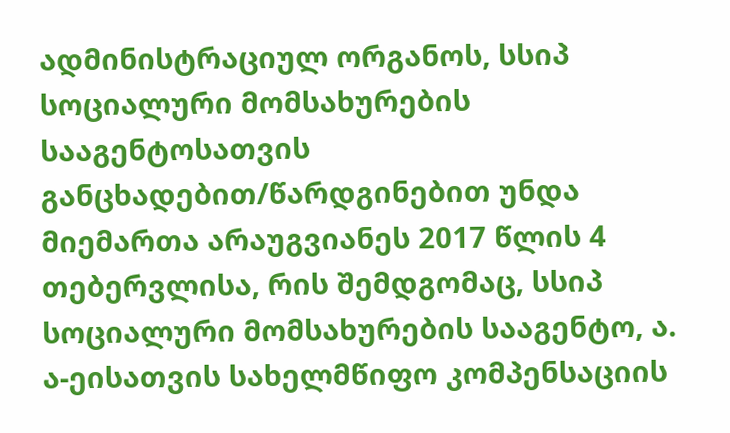ადმინისტრაციულ ორგანოს, სსიპ სოციალური მომსახურების სააგენტოსათვის განცხადებით/წარდგინებით უნდა მიემართა არაუგვიანეს 2017 წლის 4 თებერვლისა, რის შემდგომაც, სსიპ სოციალური მომსახურების სააგენტო, ა. ა-ეისათვის სახელმწიფო კომპენსაციის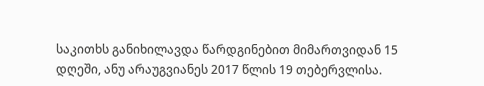საკითხს განიხილავდა წარდგინებით მიმართვიდან 15 დღეში, ანუ არაუგვიანეს 2017 წლის 19 თებერვლისა.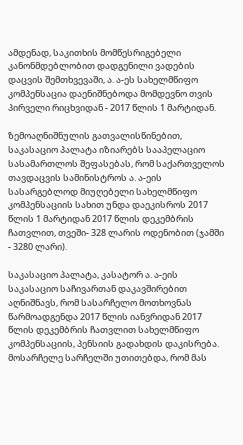ამდენად, საკითხის მომწესრიგებელი კანონმდებლობით დადგენილი ვადების დაცვის შემთხვევაში, ა. ა-ეს სახელმწიფო კომპენსაცია დაენიშნებოდა მომდევნო თვის პირველი რიცხვიდან - 2017 წლის 1 მარტიდან.

ზემოაღნიშნულის გათვალისწინებით, საკასაციო პალატა იზიარებს სააპელაციო სასამართლოს შეფასებას, რომ საქართველოს თავდაცვის სამინისტროს ა. ა-ეის სასარგებლოდ მიუღებელი სახელმწიფო კომპენსაციის სახით უნდა დაეკისროს 2017 წლის 1 მარტიდან 2017 წლის დეკემბრის ჩათვლით, თვეში- 328 ლარის ოდენობით (ჯამში - 3280 ლარი).

საკასაციო პალატა, კასატორ ა. ა-ეის საკასაციო საჩივართან დაკავშირებით აღნიშნავს, რომ სასარჩელო მოთხოვნას წარმოადგენდა 2017 წლის იანვრიდან 2017 წლის დეკემბრის ჩათვლით სახელმწიფო კომპენსაციის, პენსიის გადახდის დაკისრება. მოსარჩელე სარჩელში უთითებდა, რომ მას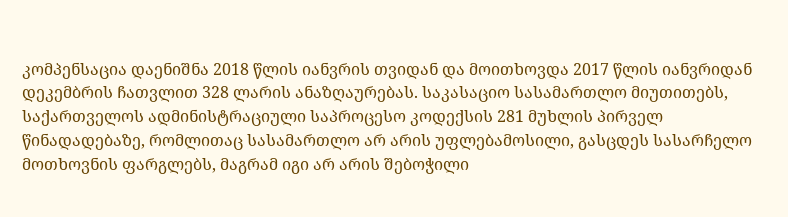კომპენსაცია დაენიშნა 2018 წლის იანვრის თვიდან და მოითხოვდა 2017 წლის იანვრიდან დეკემბრის ჩათვლით 328 ლარის ანაზღაურებას. საკასაციო სასამართლო მიუთითებს, საქართველოს ადმინისტრაციული საპროცესო კოდექსის 281 მუხლის პირველ წინადადებაზე, რომლითაც სასამართლო არ არის უფლებამოსილი, გასცდეს სასარჩელო მოთხოვნის ფარგლებს, მაგრამ იგი არ არის შებოჭილი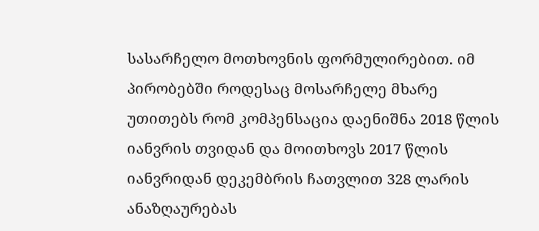სასარჩელო მოთხოვნის ფორმულირებით. იმ პირობებში როდესაც მოსარჩელე მხარე უთითებს რომ კომპენსაცია დაენიშნა 2018 წლის იანვრის თვიდან და მოითხოვს 2017 წლის იანვრიდან დეკემბრის ჩათვლით 328 ლარის ანაზღაურებას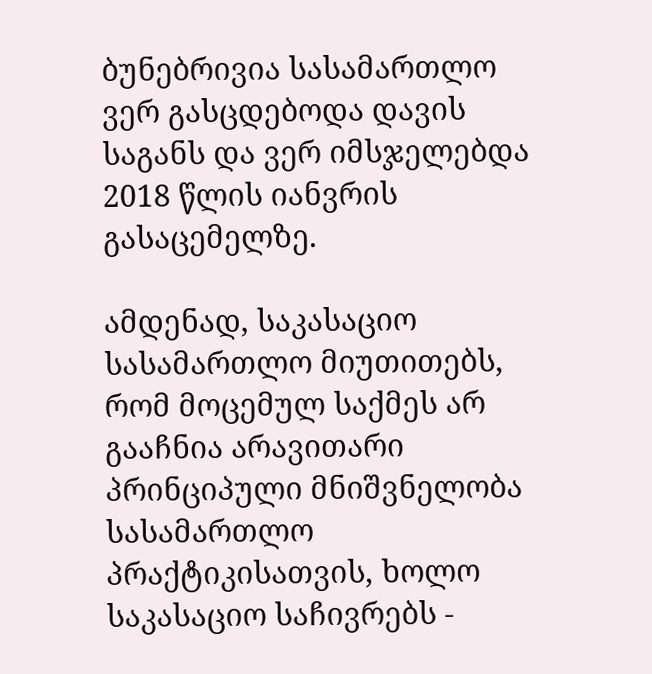ბუნებრივია სასამართლო ვერ გასცდებოდა დავის საგანს და ვერ იმსჯელებდა 2018 წლის იანვრის გასაცემელზე.

ამდენად, საკასაციო სასამართლო მიუთითებს, რომ მოცემულ საქმეს არ გააჩნია არავითარი პრინციპული მნიშვნელობა სასამართლო პრაქტიკისათვის, ხოლო საკასაციო საჩივრებს -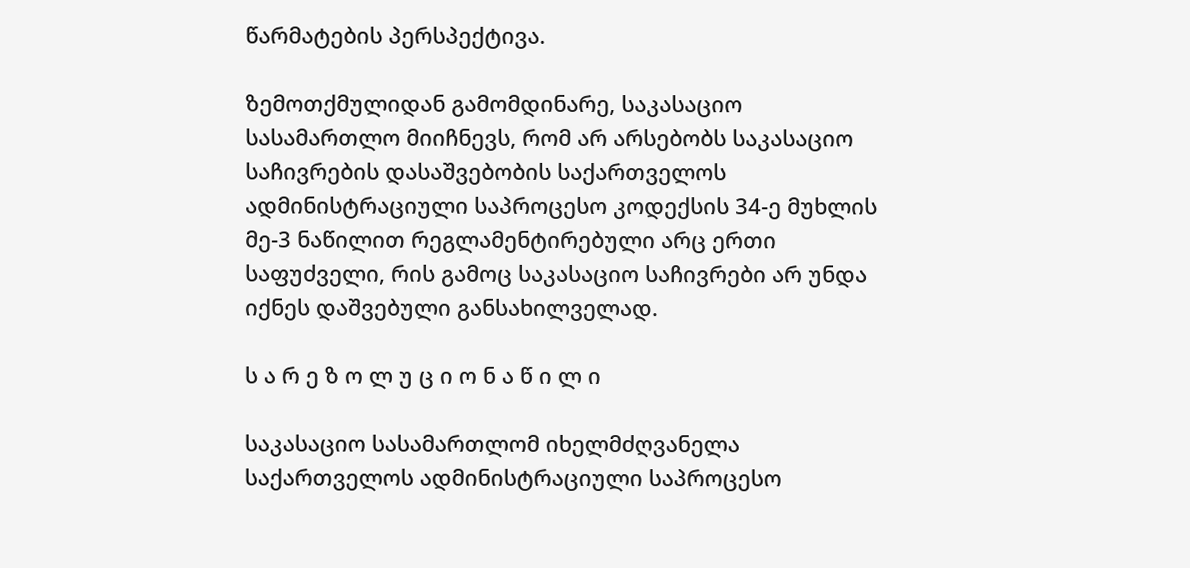წარმატების პერსპექტივა.

ზემოთქმულიდან გამომდინარე, საკასაციო სასამართლო მიიჩნევს, რომ არ არსებობს საკასაციო საჩივრების დასაშვებობის საქართველოს ადმინისტრაციული საპროცესო კოდექსის 34-ე მუხლის მე-3 ნაწილით რეგლამენტირებული არც ერთი საფუძველი, რის გამოც საკასაციო საჩივრები არ უნდა იქნეს დაშვებული განსახილველად.

ს ა რ ე ზ ო ლ უ ც ი ო ნ ა წ ი ლ ი

საკასაციო სასამართლომ იხელმძღვანელა საქართველოს ადმინისტრაციული საპროცესო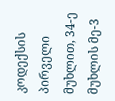კოდექსის პირველი მუხლით, 34-ე მუხლის მე-3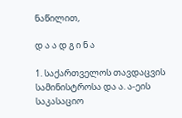ნაწილით,

დ ა ა დ გ ი ნ ა

1. საქართველოს თავდაცვის სამინისტროსა და ა. ა-ეის საკასაციო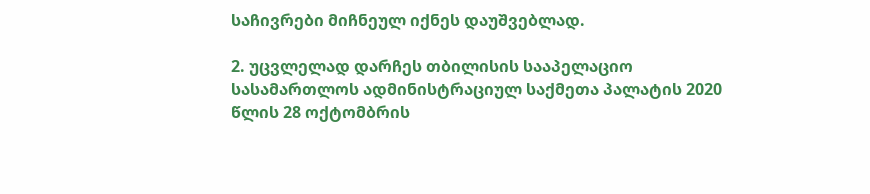საჩივრები მიჩნეულ იქნეს დაუშვებლად.

2. უცვლელად დარჩეს თბილისის სააპელაციო სასამართლოს ადმინისტრაციულ საქმეთა პალატის 2020 წლის 28 ოქტომბრის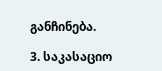განჩინება.

3. საკასაციო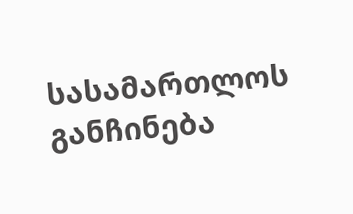სასამართლოს განჩინება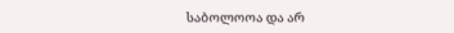საბოლოოა და არ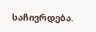საჩივრდება.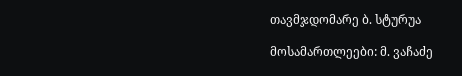თავმჯდომარე ბ. სტურუა

მოსამართლეები: მ. ვაჩაძე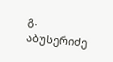გ. აბუსერიძე